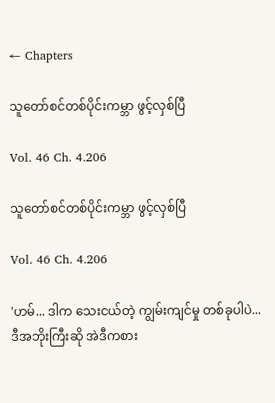← Chapters

သူတော်စင်တစ်ပိုင်းကမ္ဘာ ဖွင့်လှစ်ပြီ

Vol. 46 Ch. 4.206

သူတော်စင်တစ်ပိုင်းကမ္ဘာ ဖွင့်လှစ်ပြီ

Vol. 46 Ch. 4.206

'ဟမ်... ဒါက သေးငယ်တဲ့ ကျွမ်းကျင်မှု တစ်ခုပါပဲ... ဒီအဘိုးကြီးဆို အဲဒီကစား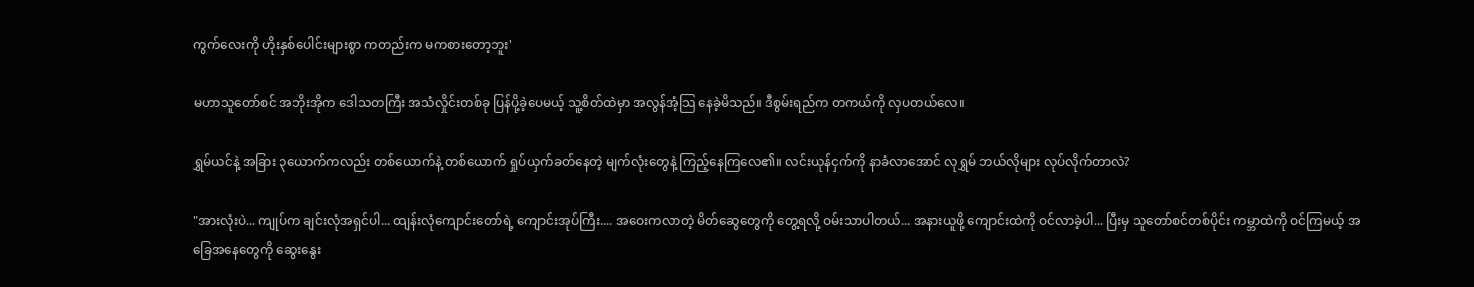ကွက်လေးကို ဟိုးနှစ်ပေါင်းများစွာ ကတည်းက မကစားတော့ဘူး'

မဟာသူတော်စင် အဘိုးအိုက ဒေါသတကြီး အသံလှိုင်းတစ်ခု ပြန်ပို့ခဲ့ပေမယ့် သူ့စိတ်ထဲမှာ အလွန်အံ့သြ နေခဲ့မိသည်။ ဒီစွမ်းရည်က တကယ်ကို လှပတယ်လေ။

ရွှမ်ယင်နဲ့ အခြား ၃ယောက်ကလည်း တစ်ယောက်နဲ့ တစ်ယောက် ရှုပ်ယှက်ခတ်နေတဲ့ မျက်လုံးတွေနဲ့ ကြည့်နေကြလေ၏။ လင်းယုန်ငှက်ကို နာခံလာအောင် လုရွှမ် ဘယ်လိုများ လုပ်လိုက်တာလဲ?

"အားလုံးပဲ... ကျုပ်က ချင်းလုံအရှင်ပါ... ထျန်းလုံကျောင်းတော်ရဲ့ ကျောင်းအုပ်ကြီး.... အဝေးကလာတဲ့ မိတ်ဆွေတွေကို တွေ့ရလို့ ဝမ်းသာပါတယ်... အနားယူဖို့ ကျောင်းထဲကို ဝင်လာခဲ့ပါ... ပြီးမှ သူတော်စင်တစ်ပိုင်း ကမ္ဘာထဲကို ဝင်ကြမယ့် အခြေအနေတွေကို ဆွေးနွေး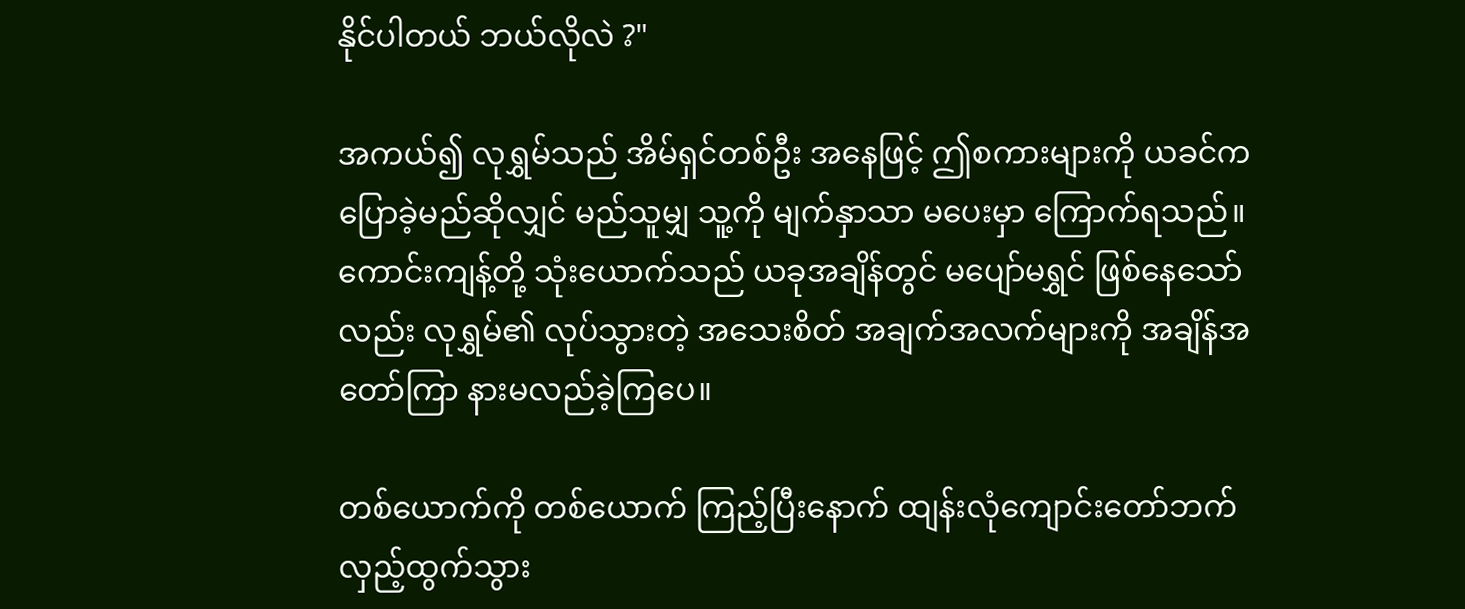နိုင်ပါတယ် ဘယ်လိုလဲ ?"

အကယ်၍ လုရွှမ်သည် အိမ်ရှင်တစ်ဦး အနေဖြင့် ဤစကားများကို ယခင်က ပြောခဲ့မည်ဆိုလျှင် မည်သူမျှ သူ့ကို မျက်နှာသာ မပေးမှာ ကြောက်ရသည်။ ကောင်းကျန့်တို့ သုံးယောက်သည် ယခုအချိန်တွင် မပျော်မရွှင် ဖြစ်နေသော်လည်း လုရွှမ်၏ လုပ်သွားတဲ့ အသေးစိတ် အချက်အလက်များကို အချိန်အတော်ကြာ နားမလည်ခဲ့ကြပေ။

တစ်ယောက်ကို တစ်ယောက် ကြည့်ပြီးနောက် ထျန်းလုံကျောင်းတော်ဘက် လှည့်ထွက်သွား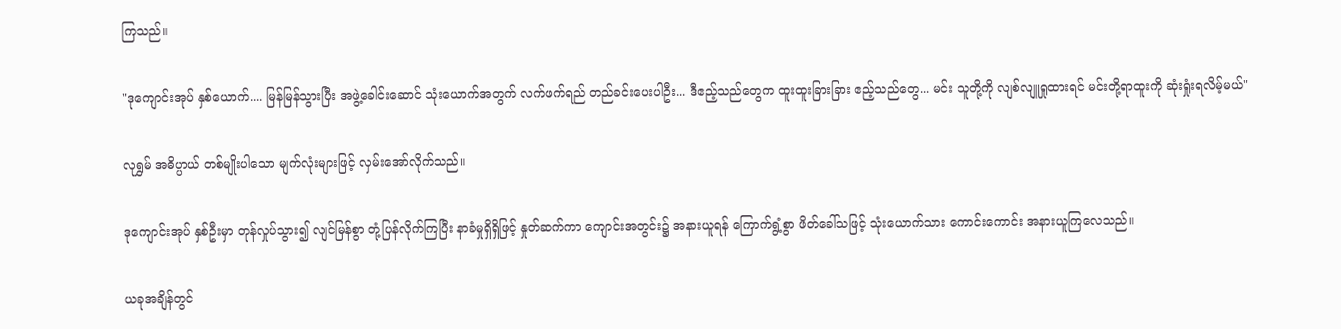ကြသည်။

"ဒုကျောင်းအုပ် နှစ်ယောက်.... မြန်မြန်သွားပြီး အဖွဲ့ခေါင်းဆောင် သုံးယောက်အတွက် လက်ဖက်ရည် တည်ခင်းပေးပါဦး... ဒီဧည့်သည်တွေက ထူးထူးခြားခြား ဧည့်သည်တွေ... မင်း သူတို့ကို လျစ်လျူရှုထားရင် မင်းတို့ရာထူးကို ဆုံးရှုံးရလိမ့်မယ်"

လုရွှမ် အဓိပ္ပာယ် တစ်မျိုးပါသော မျက်လုံးများဖြင့် လှမ်းအော်လိုက်သည်။

ဒုကျောင်းအုပ် နှစ်ဦးမှာ တုန်လှုပ်သွား၍ လျင်မြန်စွာ တုံ့ပြန်လိုက်ကြပြီး နာခံမှုရှိရှိဖြင့် နှုတ်ဆက်ကာ ကျောင်းအတွင်း၌ အနားယူရန် ကြောက်ရွံ့စွာ ဖိတ်ခေါ်သဖြင့် သုံးယောက်သား ကောင်းကောင်း အနားယူကြလေသည်။

ယခုအချိန်တွင်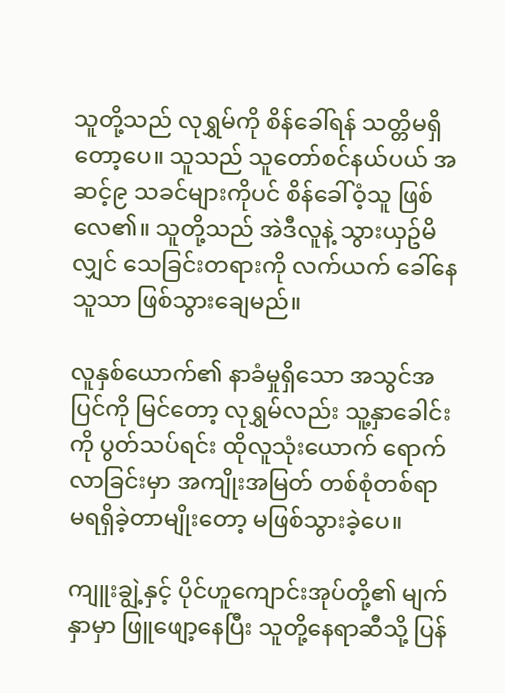သူတို့သည် လုရွှမ်ကို စိန်ခေါ်ရန် သတ္တိမရှိတော့ပေ။ သူသည် သူတော်စင်နယ်ပယ် အဆင့်၉ သခင်များကိုပင် စိန်ခေါ်ဝံ့သူ ဖြစ်လေ၏။ သူတို့သည် အဲဒီလူနဲ့ သွားယှဥ်မိလျှင် သေခြင်းတရားကို လက်ယက် ခေါ်နေသူသာ ဖြစ်သွားချေမည်။

လူနှစ်ယောက်၏ နာခံမှုရှိသော အသွင်အပြင်ကို မြင်တော့ လုရွှမ်လည်း သူ့နှာခေါင်းကို ပွတ်သပ်ရင်း ထိုလူသုံးယောက် ရောက်လာခြင်းမှာ အကျိုးအမြတ် တစ်စုံတစ်ရာ မရရှိခဲ့တာမျိုးတော့ မဖြစ်သွားခဲ့ပေ။

ကျူးချွဲ့နှင့် ပိုင်ဟူကျောင်းအုပ်တို့၏ မျက်နှာမှာ ဖြူဖျော့နေပြီး သူတို့နေရာဆီသို့ ပြန်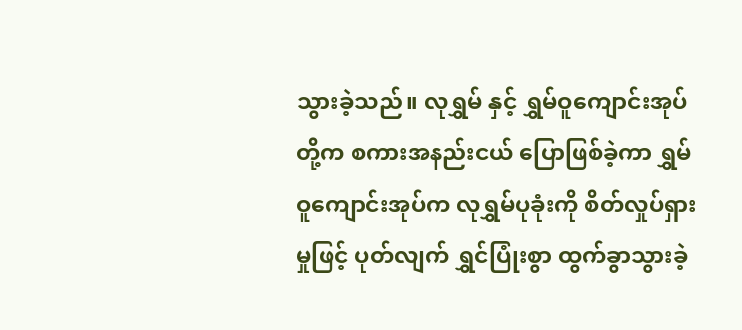သွားခဲ့သည်။ လုရွှမ် နှင့် ရွှမ်ဝူကျောင်းအုပ်တို့က စကားအနည်းငယ် ပြောဖြစ်ခဲ့ကာ ရွှမ်ဝူကျောင်းအုပ်က လုရွှမ်ပုခုံးကို စိတ်လှုပ်ရှားမှုဖြင့် ပုတ်လျက် ရွှင်ပြုံးစွာ ထွက်ခွာသွားခဲ့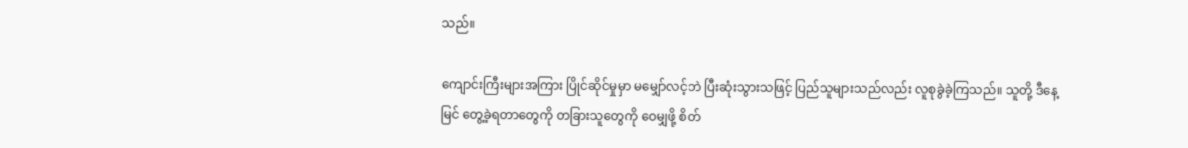သည်။

ကျောင်းကြီးများအကြား ပြိုင်ဆိုင်မှုမှာ မမျှော်လင့်ဘဲ ပြီးဆုံးသွားသဖြင့် ပြည်သူများသည်လည်း လူစုခွဲခဲ့ကြသည်။ သူတို့ ဒီနေ့မြင် တွေ့ခဲ့ရတာတွေကို တခြားသူတွေကို ဝေမျှဖို့ စိတ်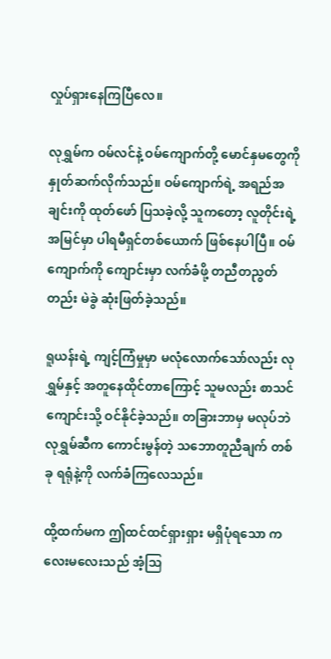လှုပ်ရှားနေကြပြီလေ။

လုရွှမ်က ဝမ်လင်နဲ့ ဝမ်ကျောက်တို့ မောင်နှမတွေကို နှုတ်ဆက်လိုက်သည်။ ဝမ်ကျောက်ရဲ့ အရည်အချင်းကို ထုတ်ဖော် ပြသခဲ့လို့ သူကတော့ လူတိုင်းရဲ့အမြင်မှာ ပါရမီရှင်တစ်ယောက် ဖြစ်နေပါပြီ။ ဝမ်ကျောက်ကို ကျောင်းမှာ လက်ခံဖို့ တညီတညွတ်တည်း မဲခွဲ ဆုံးဖြတ်ခဲ့သည်။

ရူယန်းရဲ့ ကျင့်ကြံမှုမှာ မလုံလောက်သော်လည်း လုရွှမ်နှင့် အတူနေထိုင်တာကြောင့် သူမလည်း စာသင်ကျောင်းသို့ ဝင်နိုင်ခဲ့သည်။ တခြားဘာမှ မလုပ်ဘဲ လုရွှမ်ဆီက ကောင်းမွန်တဲ့ သဘောတူညီချက် တစ်ခု ရရုံနဲ့ကို လက်ခံကြလေသည်။

ထို့ထက်မက ဤထင်ထင်ရှားရှား မရှိပုံရသော ကလေးမလေးသည် အံ့သြ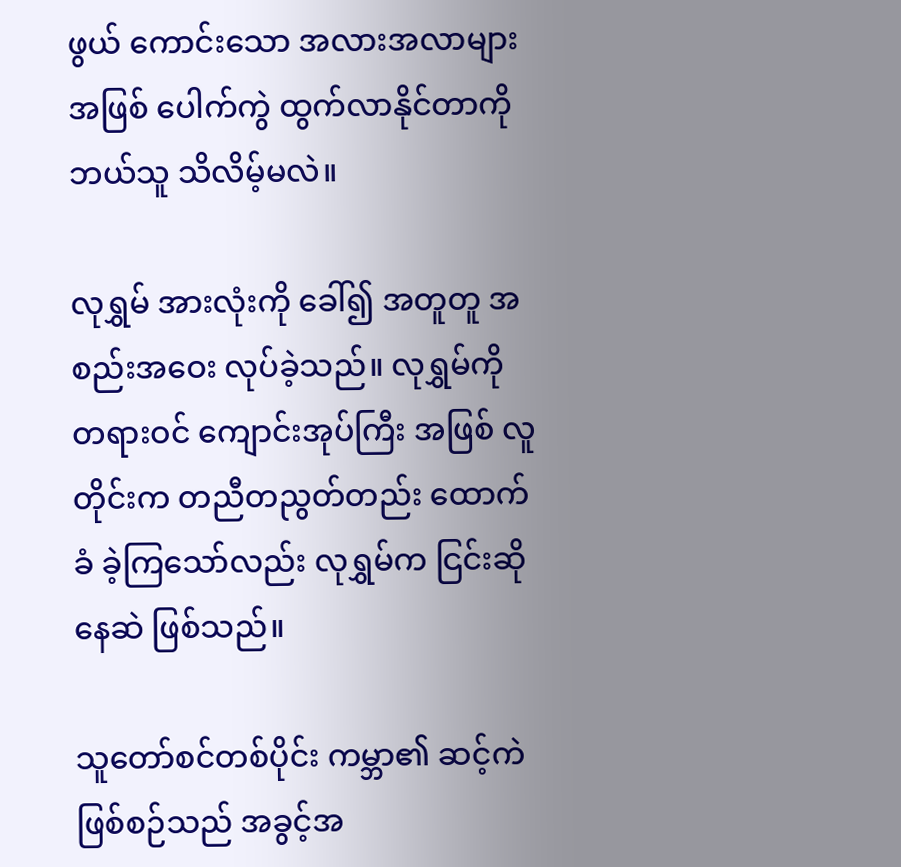ဖွယ် ကောင်းသော အလားအလာများ အဖြစ် ပေါက်ကွဲ ထွက်လာနိုင်တာကို ဘယ်သူ သိလိမ့်မလဲ။

လုရွှမ် အားလုံးကို ခေါ်၍ အတူတူ အစည်းအဝေး လုပ်ခဲ့သည်။ လုရွှမ်ကို တရားဝင် ကျောင်းအုပ်ကြီး အဖြစ် လူတိုင်းက တညီတညွတ်တည်း ထောက်ခံ ခဲ့ကြသော်လည်း လုရွှမ်က ငြင်းဆိုနေဆဲ ဖြစ်သည်။

သူတော်စင်တစ်ပိုင်း ကမ္ဘာ၏ ဆင့်ကဲဖြစ်စဉ်သည် အခွင့်အ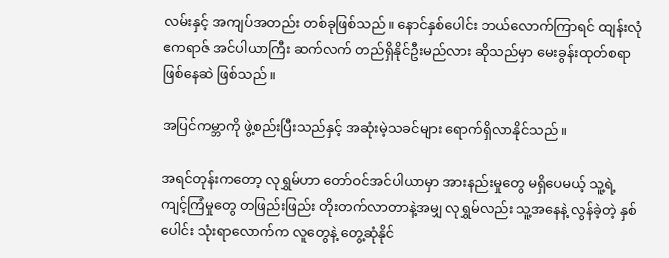လမ်းနှင့် အကျပ်အတည်း တစ်ခုဖြစ်သည်။ နောင်နှစ်ပေါင်း ဘယ်လောက်ကြာရင် ထျန်းလုံဧကရာဇ် အင်ပါယာကြီး ဆက်လက် တည်ရှိနိုင်ဦးမည်လား ဆိုသည်မှာ မေးခွန်းထုတ်စရာ ဖြစ်နေဆဲ ဖြစ်သည်။

အပြင်ကမ္ဘာကို ဖွဲ့စည်းပြီးသည်နှင့် အဆုံးမဲ့သခင်များ ရောက်ရှိလာနိုင်သည်။

အရင်တုန်းကတော့ လုရွှမ်ဟာ တော်ဝင်အင်ပါယာမှာ အားနည်းမှုတွေ မရှိပေမယ့် သူ့ရဲ့ ကျင့်ကြံမှုတွေ တဖြည်းဖြည်း တိုးတက်လာတာနဲ့အမျှ လုရွှမ်လည်း သူ့အနေနဲ့ လွန်ခဲ့တဲ့ နှစ်ပေါင်း သုံးရာလောက်က လူတွေနဲ့ တွေ့ဆုံနိုင်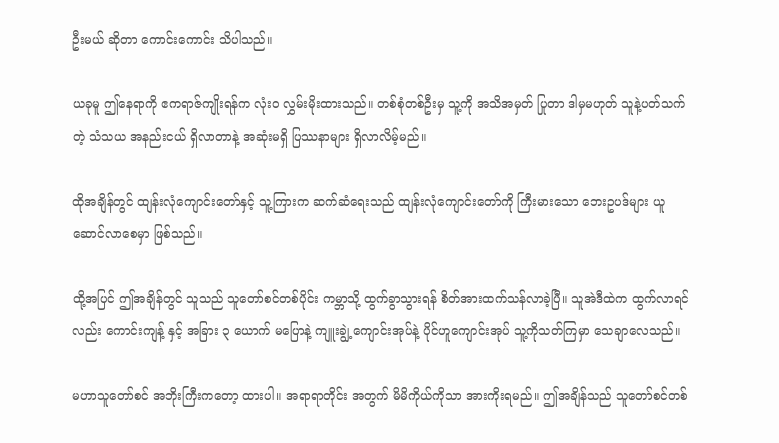ဦးမယ် ဆိုတာ ကောင်းကောင်း သိပါသည်။

ယခုမူ ဤနေရာကို ဧကရာဇ်ကျိုးရန်က လုံးဝ လွှမ်းမိုးထားသည်။ တစ်စုံတစ်ဦးမှ သူ့ကို အသိအမှတ် ပြုတာ ဒါမှမဟုတ် သူနဲ့ပတ်သက်တဲ့ သံသယ အနည်းငယ် ရှိလာတာနဲ့ အဆုံးမရှိ ပြဿနာများ ရှိလာလိမ့်မည်။

ထိုအချိန်တွင် ထျန်းလုံကျောင်းတော်နှင့် သူ့ကြားက ဆက်ဆံရေးသည် ထျန်းလုံကျောင်းတော်ကို ကြီးမားသော ဘေးဥပဒ်များ ယူဆောင်လာစေမှာ ဖြစ်သည်။

ထို့အပြင် ဤအချိန်တွင် သူသည် သူတော်စင်တစ်ပိုင်း ကမ္ဘာသို့ ထွက်ခွာသွားရန် စိတ်အားထက်သန်လာခဲ့ပြီ။ သူအဲဒီထဲက ထွက်လာရင်လည်း ကောင်းကျန့် နှင့် အခြား ၃ ယောက် မပြောနဲ့ ကျူးချွဲ့ကျောင်းအုပ်နဲ့ ပိုင်ဟူကျောင်းအုပ် သူ့ကိုသတ်ကြမှာ သေချာလေသည်။

မဟာသူတော်စင် အဘိုးကြီးကတော့ ထားပါ။ အရာရာတိုင်း အတွက် မိမိကိုယ်ကိုသာ အားကိုးရမည်။ ဤအချိန်သည် သူတော်စင်တစ်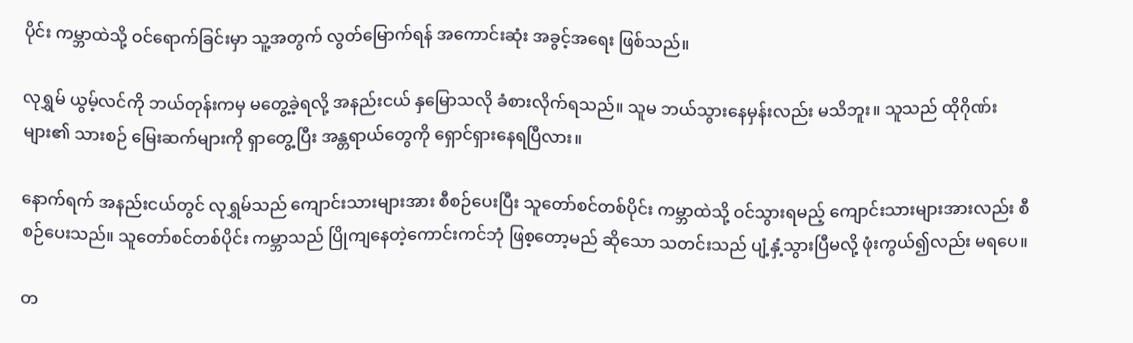ပိုင်း ကမ္ဘာထဲသို့ ဝင်ရောက်ခြင်းမှာ သူ့အတွက် လွတ်မြောက်ရန် အကောင်းဆုံး အခွင့်အရေး ဖြစ်သည်။

လုရွှမ် ယွမ့်လင်ကို ဘယ်တုန်းကမှ မတွေ့ခဲ့ရလို့ အနည်းငယ် နှမြောသလို ခံစားလိုက်ရသည်။ သူမ ဘယ်သွားနေမှန်းလည်း မသိဘူး။ သူသည် ထိုဂိုဏ်းများ၏ သားစဉ် မြေးဆက်များကို ရှာတွေ့ပြီး အန္တရာယ်တွေကို ရှောင်ရှားနေရပြီလား။

နောက်ရက် အနည်းငယ်တွင် လုရွှမ်သည် ကျောင်းသားများအား စီစဉ်ပေးပြီး သူတော်စင်တစ်ပိုင်း ကမ္ဘာထဲသို့ ဝင်သွားရမည့် ကျောင်းသားများအားလည်း စီစဉ်ပေးသည်။ သူတော်စင်တစ်ပိုင်း ကမ္ဘာသည် ပြိုကျနေတဲ့ကောင်းကင်ဘုံ ဖြစ့တော့မည် ဆိုသော သတင်းသည် ပျံ့နှံ့သွားပြီမလို့ ဖုံးကွယ်၍လည်း မရပေ။

တ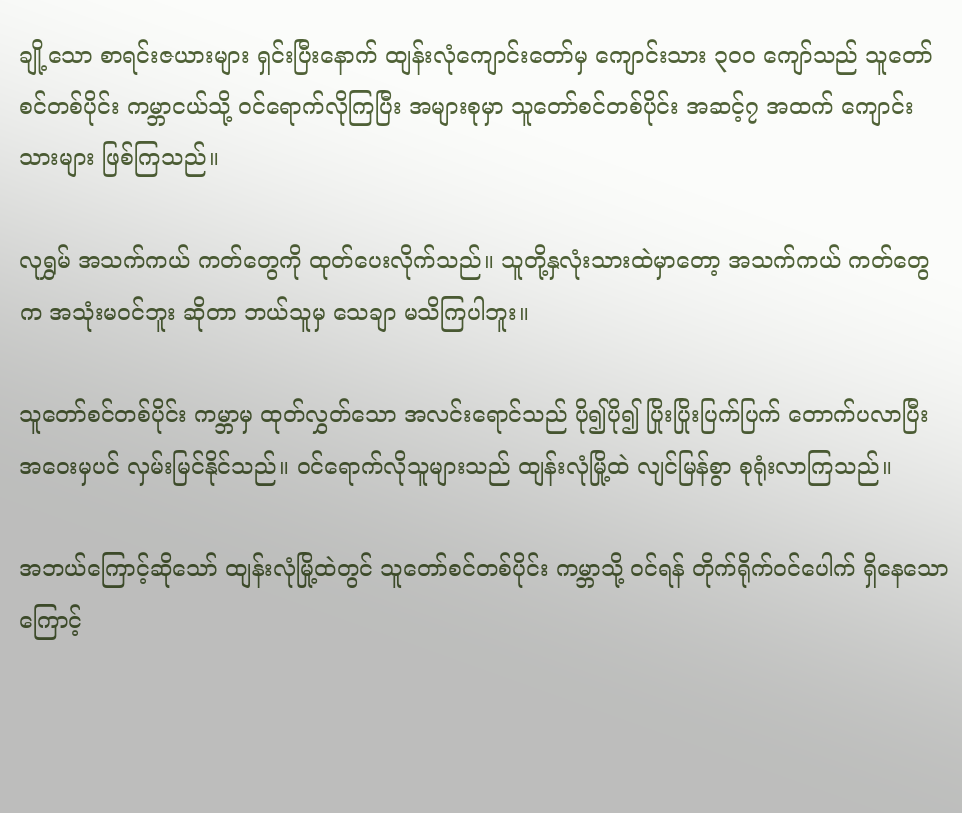ချို့သော စာရင်းဇယားများ ရှင်းပြီးနောက် ထျန်းလုံကျောင်းတော်မှ ကျောင်းသား ၃၀၀ ကျော်သည် သူတော်စင်တစ်ပိုင်း ကမ္ဘာငယ်သို့ ဝင်ရောက်လိုကြပြီး အများစုမှာ သူတော်စင်တစ်ပိုင်း အဆင့်၇ အထက် ကျောင်းသားများ ဖြစ်ကြသည်။

လုရွှမ် အသက်ကယ် ကတ်တွေကို ထုတ်ပေးလိုက်သည်။ သူတို့နှလုံးသားထဲမှာတော့ အသက်ကယ် ကတ်တွေက အသုံးမ၀င်ဘူး ဆိုတာ ဘယ်သူမှ သေချာ မသိကြပါဘူး။

သူတော်စင်တစ်ပိုင်း ကမ္ဘာမှ ထုတ်လွှတ်သော အလင်းရောင်သည် ပို၍ပို၍ ပြိုးပြိုးပြက်ပြက် တောက်ပလာပြီး အဝေးမှပင် လှမ်းမြင်နိုင်သည်။ ဝင်ရောက်လိုသူများသည် ထျန်းလုံမြို့ထဲ လျင်မြန်စွာ စုရုံးလာကြသည်။

အဘယ်ကြောင့်ဆိုသော် ထျန်းလုံမြို့ထဲတွင် သူတော်စင်တစ်ပိုင်း ကမ္ဘာသို့ ဝင်ရန် တိုက်ရိုက်ဝင်ပေါက် ရှိနေသောကြောင့်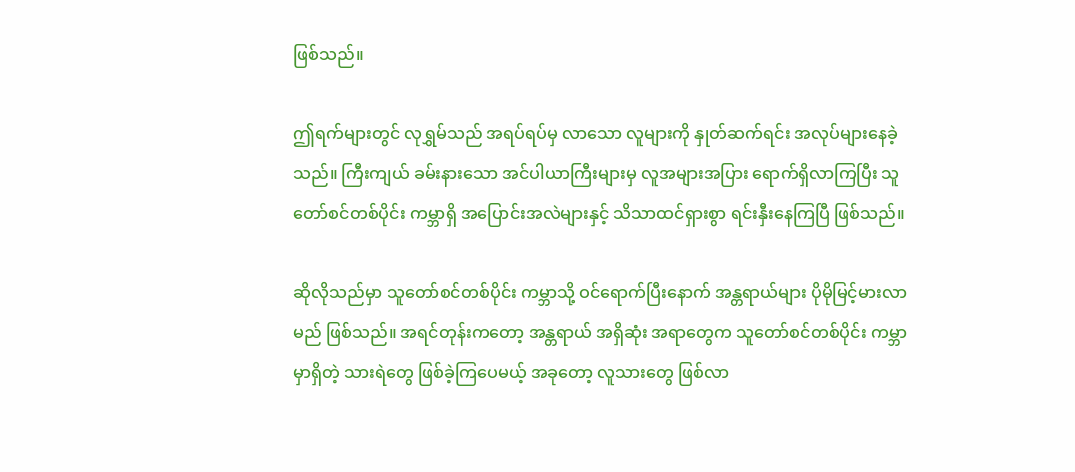ဖြစ်သည်။

ဤရက်များတွင် လုရွှမ်သည် အရပ်ရပ်မှ လာသော လူများကို နှုတ်ဆက်ရင်း အလုပ်များနေခဲ့သည်။ ကြီးကျယ် ခမ်းနားသော အင်ပါယာကြီးများမှ လူအများအပြား ရောက်ရှိလာကြပြီး သူတော်စင်တစ်ပိုင်း ကမ္ဘာရှိ အပြောင်းအလဲများနှင့် သိသာထင်ရှားစွာ ရင်းနှီးနေကြပြီ ဖြစ်သည်။

ဆိုလိုသည်မှာ သူတော်စင်တစ်ပိုင်း ကမ္ဘာသို့ ဝင်ရောက်ပြီးနောက် အန္တရာယ်များ ပိုမိုမြင့်မားလာမည် ဖြစ်သည်။ အရင်တုန်းကတော့ အန္တရာယ် အရှိဆုံး အရာတွေက သူတော်စင်တစ်ပိုင်း ကမ္ဘာမှာရှိတဲ့ သားရဲတွေ ဖြစ်ခဲ့ကြပေမယ့် အခုတော့ လူသားတွေ ဖြစ်လာ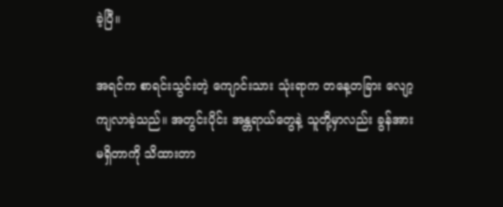ခဲ့ပြီ။

အရင်က စာရင်းသွင်းတဲ့ ကျောင်းသား သုံးရာက တနေ့တခြား လျော့ကျလာခဲ့သည်။ အတွင်းပိုင်း အန္တရာယ်တွေနဲ့ သူတို့မှာလည်း ခွန်အားမရှိတာကို သိထားတာ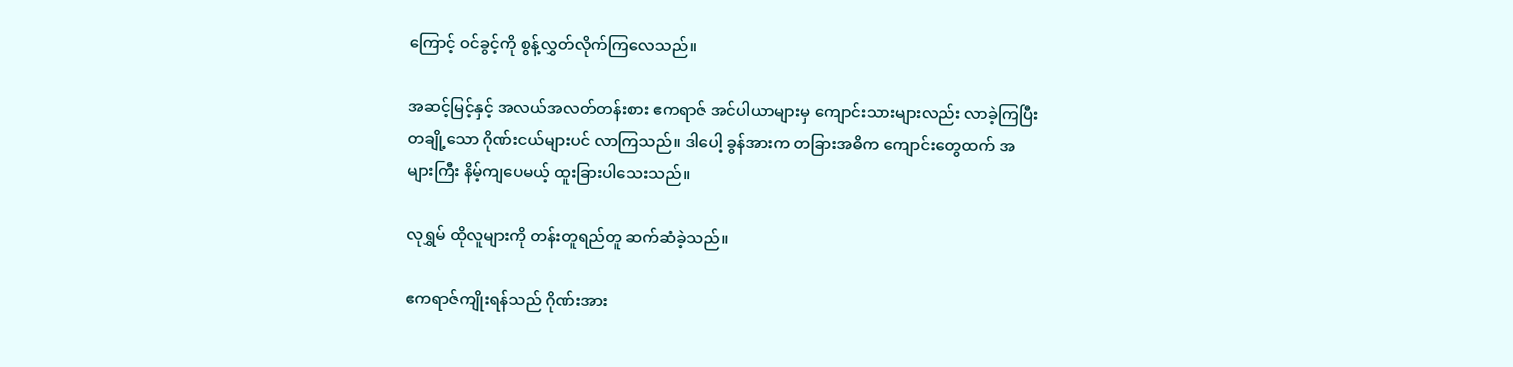ကြောင့် ဝင်ခွင့်ကို စွန့်လွှတ်လိုက်ကြလေသည်။

အဆင့်မြင့်နှင့် အလယ်အလတ်တန်းစား ဧကရာဇ် အင်ပါယာများမှ ကျောင်းသားများလည်း လာခဲ့ကြပြီး တချို့သော ဂိုဏ်းငယ်များပင် လာကြသည်။ ဒါပေါ့ ခွန်အားက တခြားအဓိက ကျောင်းတွေထက် အများကြီး နိမ့်ကျပေမယ့် ထူးခြားပါသေးသည်။

လုရွှမ် ထိုလူများကို တန်းတူရည်တူ ဆက်ဆံခဲ့သည်။

ဧကရာဇ်ကျိုးရန်သည် ဂိုဏ်းအား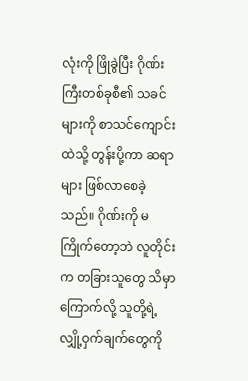လုံးကို ဖြိုခွဲပြီး ဂိုဏ်းကြီးတစ်ခုစီ၏ သခင်များကို စာသင်ကျောင်းထဲသို့ တွန်းပို့ကာ ဆရာများ ဖြစ်လာစေခဲ့သည်။ ဂိုဏ်းကို မကြိုက်တော့ဘဲ လူတိုင်းက တခြားသူတွေ သိမှာကြောက်လို့ သူတို့ရဲ့ လျှို့ဝှက်ချက်တွေကို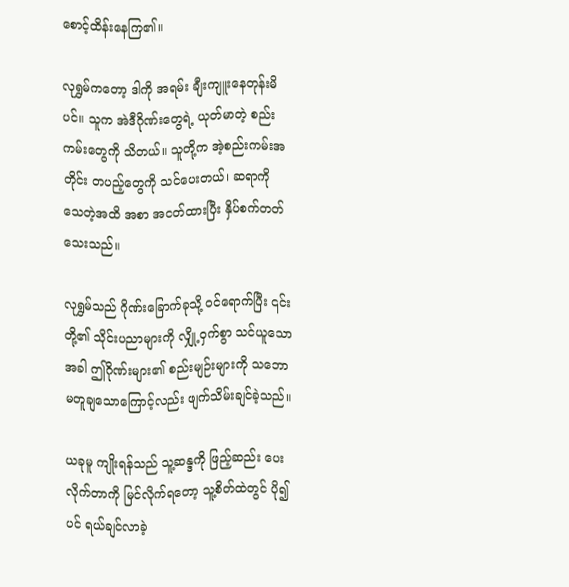စောင့်ထိန်းနေကြ၏။

လုရွှမ်ကတော့ ဒါကို အရမ်း ချီးကျူးနေတုန်းမိပင်။ သူက အဲဒီဂိုဏ်းတွေရဲ့ ယုတ်မာတဲ့ စည်းကမ်းတွေကို သိတယ်။ သူတို့က အဲ့စည်းကမ်းအတိုင်း တပည့်တွေကို သင်ပေးတယ်၊ ဆရာကို သေတဲ့အထိ အစာ အငတ်ထားပြီး နှိပ်စက်တတ်သေးသည်။

လုရွှမ်သည် ဂိုဏ်းခြောက်ခုသို့ ဝင်ရောက်ပြီး ၎င်းတို့၏ သိုင်းပညာများကို လျှို့ဝှက်စွာ သင်ယူသောအခါ ဤဂိုဏ်းများ၏ စည်းမျဉ်းများကို သဘော မတူချသောကြောင့်လည်း ဖျက်သိမ်းချင်ခဲ့သည်။

ယခုမူ ကျိုးရန်သည် သူ့ဆန္ဒကို ဖြည့်ဆည်း ပေးလိုက်တာကို မြင်လိုက်ရတော့ သူ့စိတ်ထဲတွင် ပို၍ပင် ရယ်ချင်လာခဲ့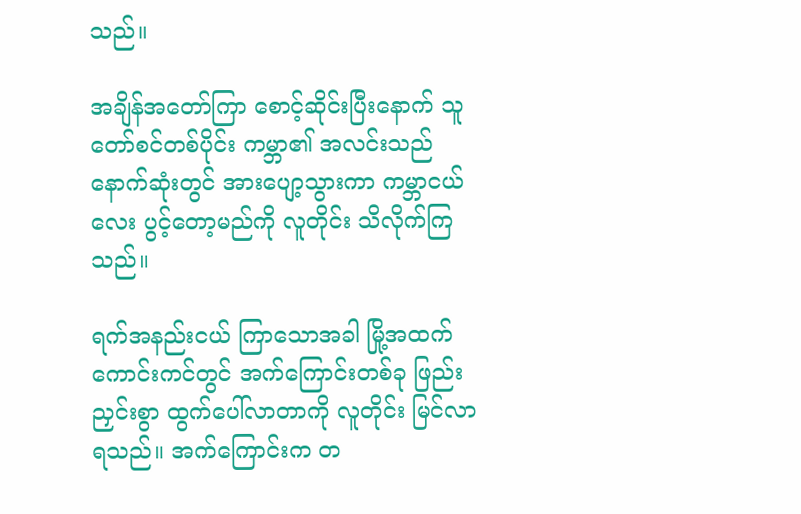သည်။

အချိန်အတော်ကြာ စောင့်ဆိုင်းပြီးနောက် သူတော်စင်တစ်ပိုင်း ကမ္ဘာ၏ အလင်းသည် နောက်ဆုံးတွင် အားပျော့သွားကာ ကမ္ဘာငယ်လေး ပွင့်တော့မည်ကို လူတိုင်း သိလိုက်ကြသည်။

ရက်အနည်းငယ် ကြာသောအခါ မြို့အထက် ကောင်းကင်တွင် အက်ကြောင်းတစ်ခု ဖြည်းညှင်းစွာ ထွက်ပေါ်လာတာကို လူတိုင်း မြင်လာရသည်။ အက်ကြောင်းက တ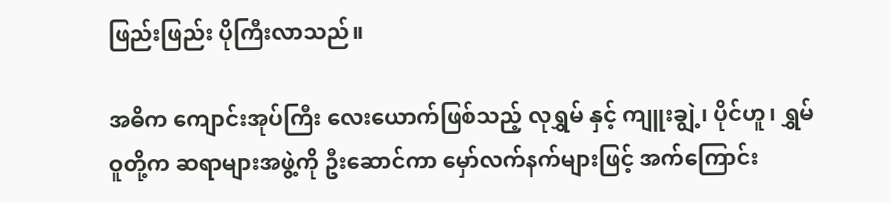ဖြည်းဖြည်း ပိုကြီးလာသည်။

အဓိက ကျောင်းအုပ်ကြီး လေးယောက်ဖြစ်သည့် လုရွှမ် နှင့် ကျူးချွဲ့၊ ပိုင်ဟူ၊ ရွှမ်ဝူတို့က ဆရာများအဖွဲ့ကို ဦးဆောင်ကာ မှော်လက်နက်များဖြင့် အက်ကြောင်း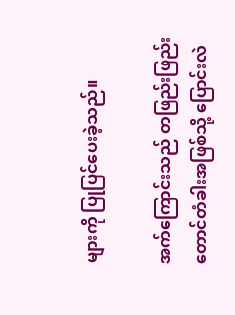များကို ပြုပြင်ပေးခဲ့သည်။

အက်ကြောင်းသည် တဖြည်းဖြည်း တောင်တံခါးအဖြစ်သို့ ပြောင်းလဲ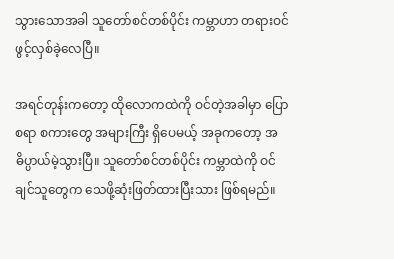သွားသောအခါ သူတော်စင်တစ်ပိုင်း ကမ္ဘာဟာ တရားဝင် ဖွင့်လှစ်ခဲ့လေပြီ။

အရင်တုန်းကတော့ ထိုလောကထဲကို ဝင်တဲ့အခါမှာ ပြောစရာ စကားတွေ အများကြီး ရှိပေမယ့် အခုကတော့ အဓိပ္ပာယ်မဲ့သွားပြီ။ သူတော်စင်တစ်ပိုင်း ကမ္ဘာထဲကို ဝင်ချင်သူတွေက သေဖို့ဆုံးဖြတ်ထားပြီးသား ဖြစ်ရမည်။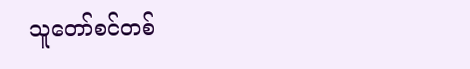သူတော်စင်တစ်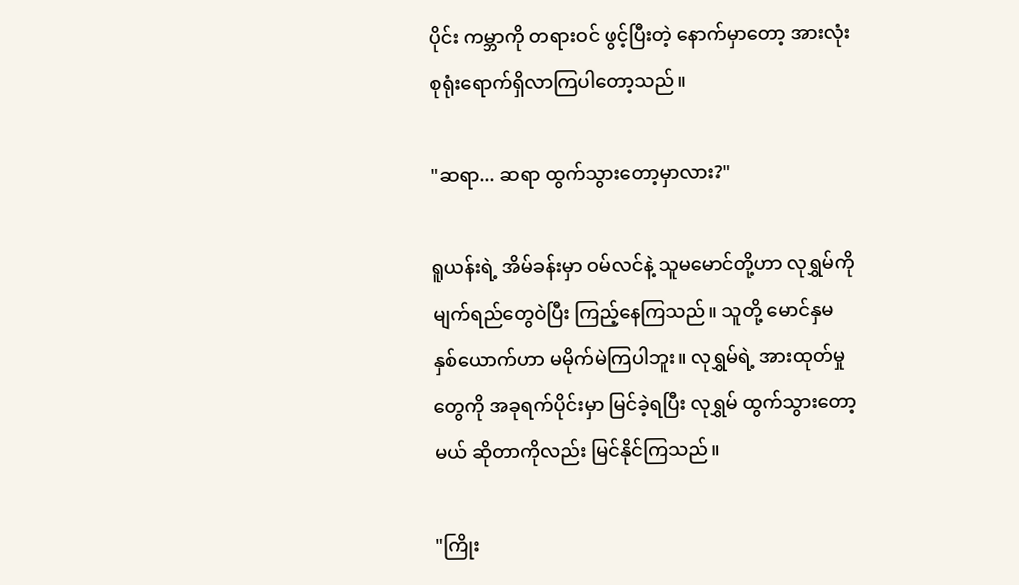ပိုင်း ကမ္ဘာကို တရားဝင် ဖွင့်ပြီးတဲ့ နောက်မှာတော့ အားလုံး စုရုံးရောက်ရှိလာကြပါတော့သည်။

"ဆရာ... ဆရာ ထွက်သွားတော့မှာလား?"

ရူယန်းရဲ့ အိမ်ခန်းမှာ ဝမ်လင်နဲ့ သူမမောင်တို့ဟာ လုရွှမ်ကို မျက်ရည်တွေဝဲပြီး ကြည့်နေကြသည်။ သူတို့ မောင်နှမ နှစ်ယောက်ဟာ မမိုက်မဲကြပါဘူး။ လုရွှမ်ရဲ့ အားထုတ်မှုတွေကို အခုရက်ပိုင်းမှာ မြင်ခဲ့ရပြီး လုရွှမ် ထွက်သွားတော့မယ် ဆိုတာကိုလည်း မြင်နိုင်ကြသည်။

"ကြိုး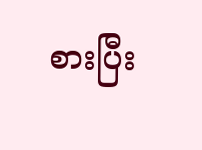စားပြီး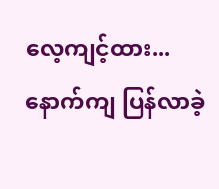လေ့ကျင့်ထား... နောက်ကျ ပြန်လာခဲ့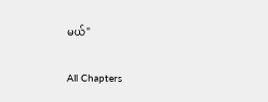မယ်"

All Chapters